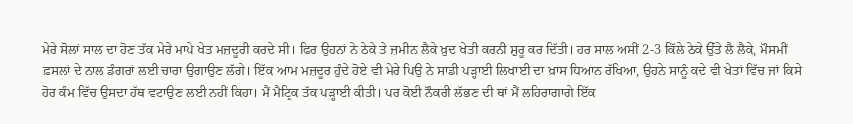ਮੇਰੇ ਸੋਲਾਂ ਸਾਲ ਦਾ ਹੋਣ ਤੱਕ ਮੇਰੇ ਮਾਪੇ ਖੇਤ ਮਜ਼ਦੂਰੀ ਕਰਦੇ ਸੀ। ਫਿਰ ਉਹਨਾਂ ਨੇ ਠੇਕੇ ਤੇ ਜ਼ਮੀਨ ਲੈਕੇ ਖ਼ੁਦ ਖੇਤੀ ਕਰਨੀ ਸ਼ੁਰੂ ਕਰ ਦਿੱਤੀ। ਹਰ ਸਾਲ ਅਸੀਂ 2-3 ਕਿੱਲੇ ਠੇਕੇ ਉੱਤੇ ਲੈ ਲੈਕੇ, ਮੌਸਮੀਂ ਫ਼ਸਲਾਂ ਦੇ ਨਾਲ ਡੰਗਰਾਂ ਲਈ ਚਾਰਾ ਉਗਾਉਣ ਲੱਗੇ। ਇੱਕ ਆਮ ਮਜ਼ਦੂਰ ਹੁੰਦੇ ਹੋਏ ਵੀ ਮੇਰੇ ਪਿਉ ਨੇ ਸਾਡੀ ਪੜ੍ਹਾਈ ਲਿਖਾਈ ਦਾ ਖ਼ਾਸ ਧਿਆਨ ਰੱਖਿਆ, ਉਹਨੇ ਸਾਨੂੰ ਕਦੇ ਵੀ ਖੇਤਾਂ ਵਿੱਚ ਜਾਂ ਕਿਸੇ ਹੋਰ ਕੰਮ ਵਿੱਚ ਉਸਦਾ ਹੱਥ ਵਟਾਉਣ ਲਈ ਨਹੀਂ ਕਿਹਾ। ਮੈਂ ਮੈਟ੍ਰਿਕ ਤੱਕ ਪੜ੍ਹਾਈ ਕੀਤੀ। ਪਰ ਕੋਈ ਨੌਕਰੀ ਲੱਭਣ ਦੀ ਥਾਂ ਮੈਂ ਲਹਿਰਾਗਾਗੇ ਇੱਕ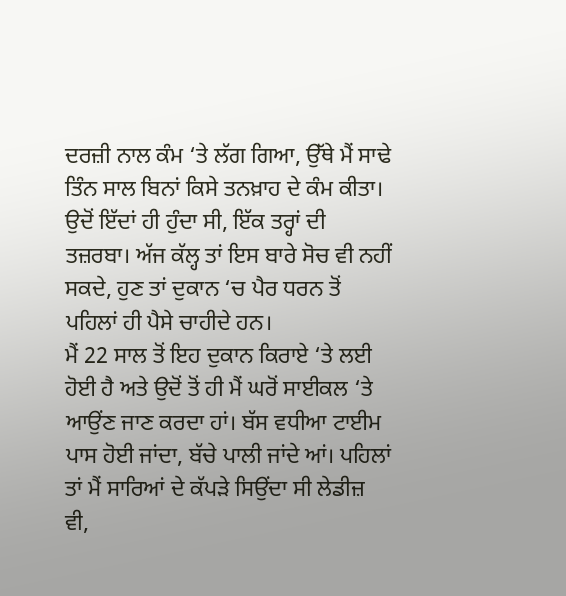ਦਰਜ਼ੀ ਨਾਲ ਕੰਮ ‘ਤੇ ਲੱਗ ਗਿਆ, ਉੱਥੇ ਮੈਂ ਸਾਢੇ ਤਿੰਨ ਸਾਲ ਬਿਨਾਂ ਕਿਸੇ ਤਨਖ਼ਾਹ ਦੇ ਕੰਮ ਕੀਤਾ। ਉਦੋਂ ਇੱਦਾਂ ਹੀ ਹੁੰਦਾ ਸੀ, ਇੱਕ ਤਰ੍ਹਾਂ ਦੀ ਤਜ਼ਰਬਾ। ਅੱਜ ਕੱਲ੍ਹ ਤਾਂ ਇਸ ਬਾਰੇ ਸੋਚ ਵੀ ਨਹੀਂ ਸਕਦੇ, ਹੁਣ ਤਾਂ ਦੁਕਾਨ ‘ਚ ਪੈਰ ਧਰਨ ਤੋਂ ਪਹਿਲਾਂ ਹੀ ਪੈਸੇ ਚਾਹੀਦੇ ਹਨ।
ਮੈਂ 22 ਸਾਲ ਤੋਂ ਇਹ ਦੁਕਾਨ ਕਿਰਾਏ ‘ਤੇ ਲਈ ਹੋਈ ਹੈ ਅਤੇ ਉਦੋਂ ਤੋਂ ਹੀ ਮੈਂ ਘਰੋਂ ਸਾਈਕਲ ‘ਤੇ ਆਉਂਣ ਜਾਣ ਕਰਦਾ ਹਾਂ। ਬੱਸ ਵਧੀਆ ਟਾਈਮ ਪਾਸ ਹੋਈ ਜਾਂਦਾ, ਬੱਚੇ ਪਾਲੀ ਜਾਂਦੇ ਆਂ। ਪਹਿਲਾਂ ਤਾਂ ਮੈਂ ਸਾਰਿਆਂ ਦੇ ਕੱਪੜੇ ਸਿਉਂਦਾ ਸੀ ਲੇਡੀਜ਼ ਵੀ,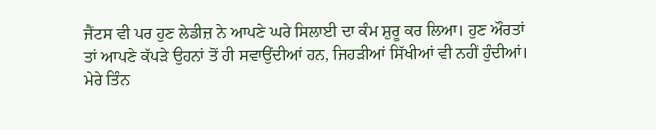ਜੈਂਟਸ ਵੀ ਪਰ ਹੁਣ ਲੇਡੀਜ਼ ਨੇ ਆਪਣੇ ਘਰੇ ਸਿਲਾਈ ਦਾ ਕੰਮ ਸ਼ੁਰੂ ਕਰ ਲਿਆ। ਹੁਣ ਔਰਤਾਂ ਤਾਂ ਆਪਣੇ ਕੱਪੜੇ ਉਹਨਾਂ ਤੋਂ ਹੀ ਸਵਾਉਂਦੀਆਂ ਹਨ, ਜਿਹੜੀਆਂ ਸਿੱਖੀਆਂ ਵੀ ਨਹੀਂ ਹੁੰਦੀਆਂ। ਮੇਰੇ ਤਿੰਨ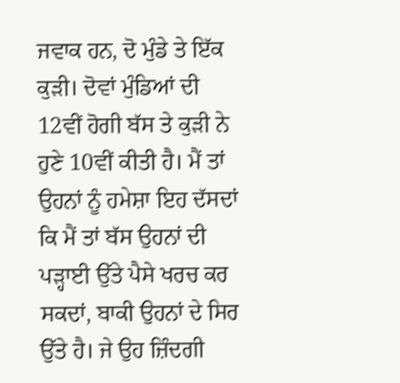ਜਵਾਕ ਹਨ, ਦੋ ਮੁੰਡੇ ਤੇ ਇੱਕ ਕੁੜੀ। ਦੋਵਾਂ ਮੁੰਡਿਆਂ ਦੀ 12ਵੀਂ ਹੋਗੀ ਬੱਸ ਤੇ ਕੁੜੀ ਨੇ ਹੁਣੇ 10ਵੀਂ ਕੀਤੀ ਹੈ। ਮੈਂ ਤਾਂ ਉਹਨਾਂ ਨੂੰ ਹਮੇਸ਼ਾ ਇਹ ਦੱਸਦਾਂ ਕਿ ਮੈਂ ਤਾਂ ਬੱਸ ਉਹਨਾਂ ਦੀ ਪੜ੍ਹਾਈ ਉੱਤੇ ਪੈਸੇ ਖਰਚ ਕਰ ਸਕਦਾਂ, ਬਾਕੀ ਉਹਨਾਂ ਦੇ ਸਿਰ ਉੱਤੇ ਹੈ। ਜੇ ਉਹ ਜ਼ਿੰਦਗੀ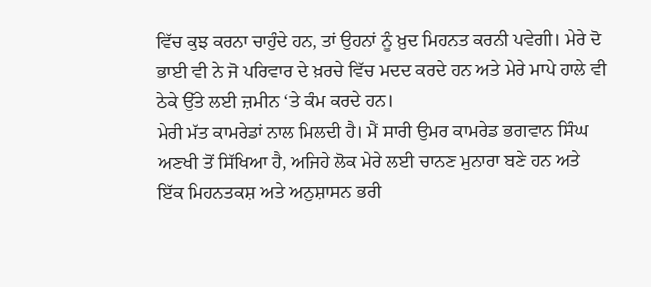ਵਿੱਚ ਕੁਝ ਕਰਨਾ ਚਾਹੁੰਦੇ ਹਨ, ਤਾਂ ਉਹਨਾਂ ਨੂੰ ਖ਼ੁਦ ਮਿਹਨਤ ਕਰਨੀ ਪਵੇਗੀ। ਮੇਰੇ ਦੋ ਭਾਈ ਵੀ ਨੇ ਜੋ ਪਰਿਵਾਰ ਦੇ ਖ਼ਰਚੇ ਵਿੱਚ ਮਦਦ ਕਰਦੇ ਹਨ ਅਤੇ ਮੇਰੇ ਮਾਪੇ ਹਾਲੇ ਵੀ ਠੇਕੇ ਉੱਤੇ ਲਈ ਜ਼ਮੀਨ ‘ਤੇ ਕੰਮ ਕਰਦੇ ਹਨ।
ਮੇਰੀ ਮੱਤ ਕਾਮਰੇਡਾਂ ਨਾਲ ਮਿਲਦੀ ਹੈ। ਮੈਂ ਸਾਰੀ ਉਮਰ ਕਾਮਰੇਡ ਭਗਵਾਨ ਸਿੰਘ ਅਣਖੀ ਤੋਂ ਸਿੱਖਿਆ ਹੈ, ਅਜਿਹੇ ਲੋਕ ਮੇਰੇ ਲਈ ਚਾਨਣ ਮੁਨਾਰਾ ਬਣੇ ਹਨ ਅਤੇ ਇੱਕ ਮਿਹਨਤਕਸ਼ ਅਤੇ ਅਨੁਸ਼ਾਸਨ ਭਰੀ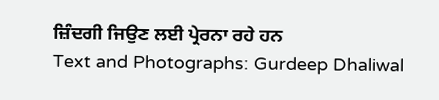ਜ਼ਿੰਦਗੀ ਜਿਉਣ ਲਈ ਪ੍ਰੇਰਨਾ ਰਹੇ ਹਨ
Text and Photographs: Gurdeep Dhaliwal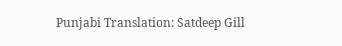Punjabi Translation: Satdeep Gill